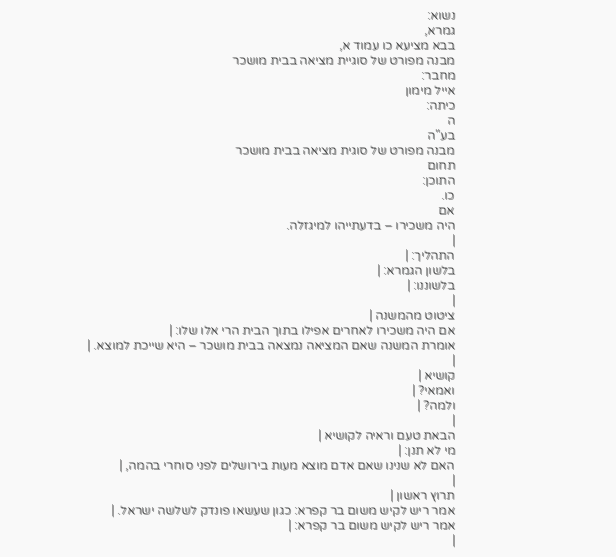נשוא:
גמרא,
בבא מציעא כו עמוד א,
מבנה מפורט של סוגיית מציאה בבית מושכר
מחבר:
אייל מימון
כיתה:
ה
בע"ה
מבנה מפורט של סוגית מציאה בבית מושכר
תחום
התוכן:
כו.
אם
היה משכירו – בדעתייהו למיגזלה.
|
התהליך: |
בלשון הגמרא: |
בלשוננו: |
|
ציטוט מהמשנה |
אם היה משכירו לאחרים אפילו בתוך הבית הרי אלו שלו: |
אומרת המשנה שאם המציאה נמצאה בבית מושכר – היא שייכת למוצא. |
|
קושיא |
ואמאי? |
ולמה? |
|
הבאת טעם וראיה לקושיא |
מי לא תנן: |
האם לא שנינו שאם אדם מוצא מעות בירושלים לפני סוחרי בהמה, |
|
תרוץ ראשון |
אמר ריש לקיש משום בר קפרא: כגון שעשאו פונדק לשלשה ישראל. |
אמר ריש לקיש משום בר קפרא: |
|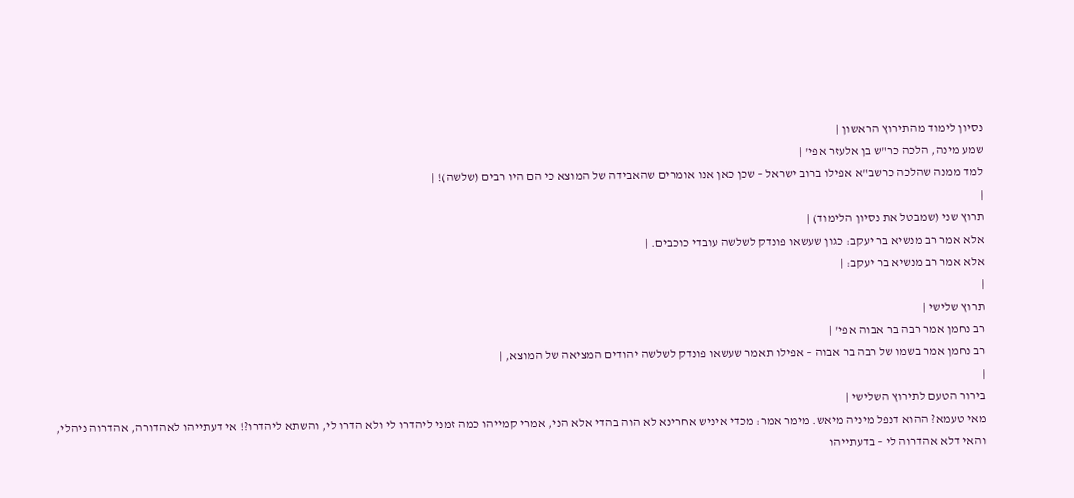נסיון לימוד מהתירוץ הראשון |
שמע מינה, הלכה כר"ש בן אלעזר אפי' |
למד ממנה שהלכה כרשב"א אפילו ברוב ישראל – שכן כאן אנו אומרים שהאבידה של המוצא כי הם היו רבים (שלשה)! |
|
תרוץ שני (שמבטל את נסיון הלימוד) |
אלא אמר רב מנשיא בר יעקב: כגון שעשאו פונדק לשלשה עובדי כוכבים. |
אלא אמר רב מנשיא בר יעקב: |
|
תרוץ שלישי |
רב נחמן אמר רבה בר אבוה אפי' |
רב נחמן אמר בשמו של רבה בר אבוה – אפילו תאמר שעשאו פונדק לשלשה יהודים המציאה של המוצא, |
|
בירור הטעם לתירוץ השלישי |
מאי טעמא? ההוא דנפל מיניה מיאש. מימר אמר: מכדי איניש אחרינא לא הוה בהדי אלא הני, אמרי קמייהו כמה זמני ליהדרו לי ולא הדרו לי, והשתא ליהדרו?! אי דעתייהו לאהדורה, אהדרוה ניהלי, והאי דלא אהדרוה לי – בדעתייהו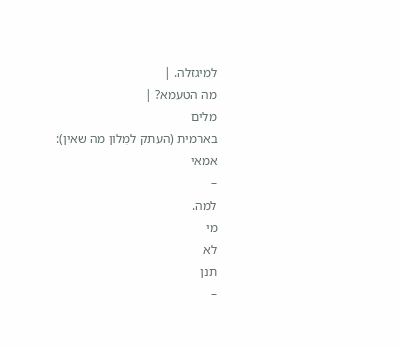למיגזלה. |
מה הטעמא? |
מלים
בארמית (העתק למִלון מה שאין):
אמאי
–
למה.
מי
לא
תנן
–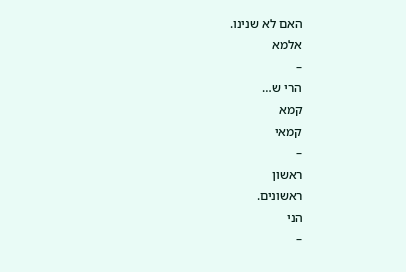האם לא שנינו.
אלמא
–
הרי ש…
קמא
קמאי
–
ראשון
ראשונים.
הני
–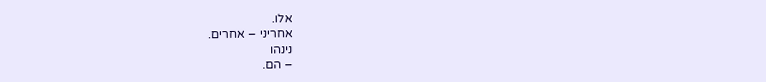אלו.
אחריני – אחרים.
נינהו
– הם.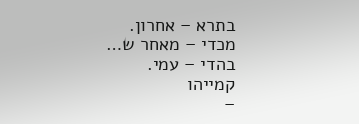בתרא – אחרון.
מכדי – מאחר ש…
בהדי – עמי.
קמייהו
–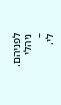לפניהם.
ניהלי
–
לי.